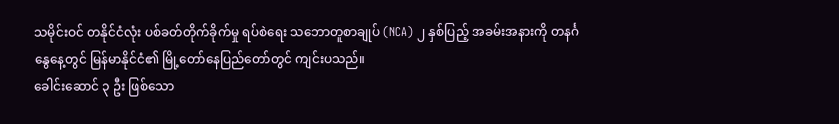သမိုင်းဝင် တနိုင်ငံလုံး ပစ်ခတ်တိုက်ခိုက်မှု ရပ်စဲရေး သဘောတူစာချုပ် (NCA) ၂ နှစ်ပြည့် အခမ်းအနားကို တနင်္ဂနွေနေ့တွင် မြန်မာနိုင်ငံ၏ မြို့တော်နေပြည်တော်တွင် ကျင်းပသည်။
ခေါင်းဆောင် ၃ ဦး ဖြစ်သော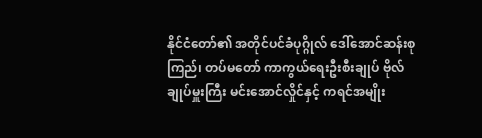နိုင်ငံတော်၏ အတိုင်ပင်ခံပုဂ္ဂိုလ် ဒေါ်အောင်ဆန်းစုကြည်၊ တပ်မတော် ကာကွယ်ရေးဦးစီးချုပ် ဗိုလ်ချုပ်မှူးကြီး မင်းအောင်လှိုင်နှင့် ကရင်အမျိုး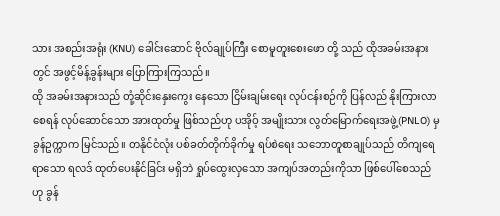သား အစည်းအရုံး (KNU) ခေါင်းဆောင် ဗိုလ်ချုပ်ကြီး စောမူတူးစေးဖော တို့ သည် ထိုအခမ်းအနားတွင် အဖွင့်မိန့်ခွန်းများ ပြောကြားကြသည်။
ထို အခမ်းအနားသည် တုံ့ဆိုင်းနှေးကွေး နေသော ငြိမ်းချမ်းရေး လုပ်ငန်းစဉ်ကို ပြန်လည် နိုးကြားလာစေရန် လုပ်ဆောင်သော အားထုတ်မှု ဖြစ်သည်ဟု ပအိုဝ့် အမျိုးသား လွတ်မြောက်ရေးအဖွဲ့(PNLO) မှ ခွန်ဥက္ကာက မြင်သည်။ တနိုင်ငံလုံး ပစ်ခတ်တိုက်ခိုက်မှု ရပ်စဲရေး သဘောတူစာချုပ်သည် တိကျရေရာသော ရလဒ် ထုတ်ပေးနိုင်ခြင်း မရှိဘဲ ရှုပ်ထွေးလှသော အကျပ်အတည်းကိုသာ ဖြစ်ပေါ်စေသည်ဟု ခွန်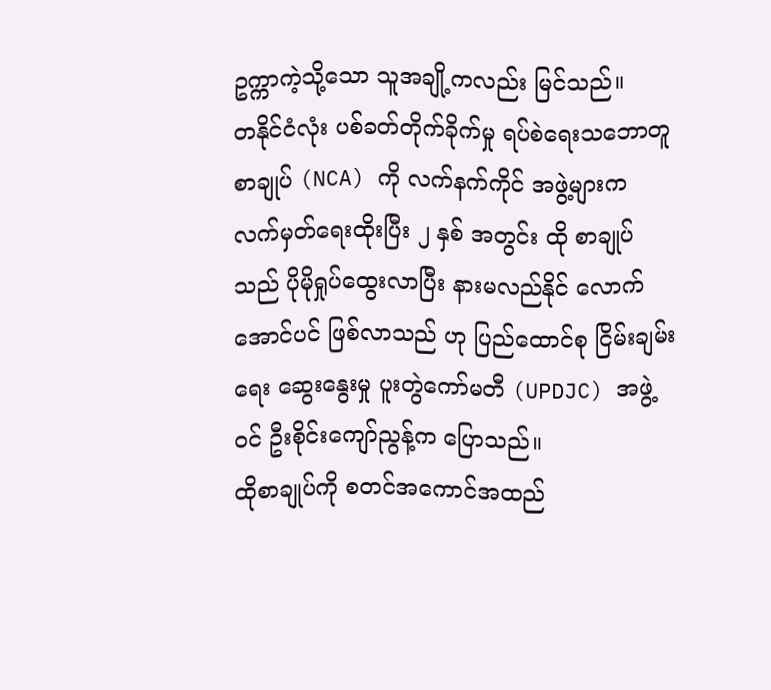ဥက္ကာကဲ့သို့သော သူအချို့ကလည်း မြင်သည်။
တနိုင်ငံလုံး ပစ်ခတ်တိုက်ခိုက်မှု ရပ်စဲရေးသဘောတူစာချုပ် (NCA) ကို လက်နက်ကိုင် အဖွဲ့များက လက်မှတ်ရေးထိုးပြီး ၂ နှစ် အတွင်း ထို စာချုပ်သည် ပိုမိုရှုပ်ထွေးလာပြီး နားမလည်နိုင် လောက်အောင်ပင် ဖြစ်လာသည် ဟု ပြည်ထောင်စု ငြိမ်းချမ်းရေး ဆွေးနွေးမှု ပူးတွဲကော်မတီ (UPDJC) အဖွဲ့ဝင် ဦးစိုင်းကျော်ညွန့်က ပြောသည်။
ထိုစာချုပ်ကို စတင်အကောင်အထည်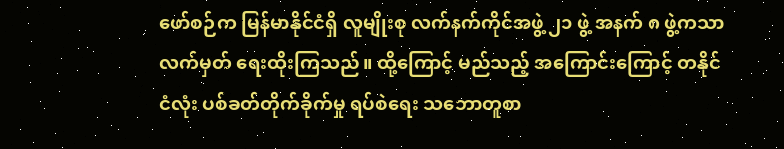ဖော်စဉ်က မြန်မာနိုင်ငံရှိ လူမျိုးစု လက်နက်ကိုင်အဖွဲ့ ၂၁ ဖွဲ့ အနက် ၈ ဖွဲ့ကသာ လက်မှတ် ရေးထိုးကြသည်။ ထို့ကြောင့် မည်သည့် အကြောင်းကြောင့် တနိုင်ငံလုံး ပစ်ခတ်တိုက်ခိုက်မှု ရပ်စဲရေး သဘောတူစာ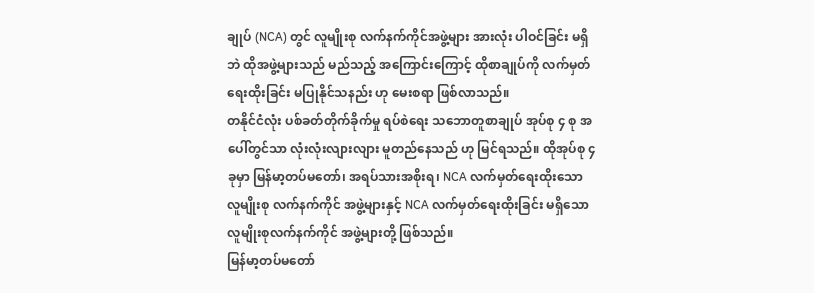ချုပ် (NCA) တွင် လူမျိုးစု လက်နက်ကိုင်အဖွဲ့များ အားလုံး ပါဝင်ခြင်း မရှိဘဲ ထိုအဖွဲ့များသည် မည်သည့် အကြောင်းကြောင့် ထိုစာချုပ်ကို လက်မှတ်ရေးထိုးခြင်း မပြုနိုင်သနည်း ဟု မေးစရာ ဖြစ်လာသည်။
တနိုင်ငံလုံး ပစ်ခတ်တိုက်ခိုက်မှု ရပ်စဲရေး သဘောတူစာချုပ် အုပ်စု ၄ စု အပေါ်တွင်သာ လုံးလုံးလျားလျား မူတည်နေသည် ဟု မြင်ရသည်။ ထိုအုပ်စု ၄ ခုမှာ မြန်မာ့တပ်မတော်၊ အရပ်သားအစိုးရ၊ NCA လက်မှတ်ရေးထိုးသော လူမျိုးစု လက်နက်ကိုင် အဖွဲ့များနှင့် NCA လက်မှတ်ရေးထိုးခြင်း မရှိသော လူမျိုးစုလက်နက်ကိုင် အဖွဲ့များတို့ ဖြစ်သည်။
မြန်မာ့တပ်မတော်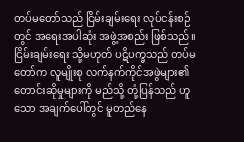တပ်မတော်သည် ငြိမ်းချမ်းရေး လုပ်ငန်းစဉ်တွင် အရေးအပါဆုံး အဖွဲ့အစည်း ဖြစ်သည်။ ငြိမ်းချမ်းရေး သို့မဟုတ် ပဋိပက္ခသည် တပ်မတော်က လူမျိုးစု လက်နက်ကိုင်အဖွဲများ၏ တောင်းဆိုမှုများကို မည်သို့ တုံ့ပြန်သည် ဟူသော အချက်ပေါ်တွင် မူတည်နေ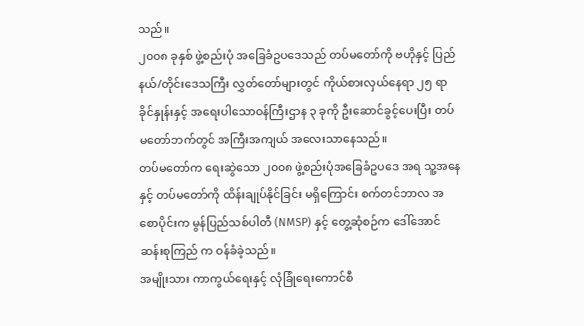သည်။
၂၀၀၈ ခုနှစ် ဖွဲ့စည်းပုံ အခြေခံဥပဒေသည် တပ်မတော်ကို ဗဟိုနှင့် ပြည်နယ်/တိုင်းဒေသကြီး လွှတ်တော်များတွင် ကိုယ်စားလှယ်နေရာ ၂၅ ရာခိုင်နှုန်းနှင့် အရေးပါသောဝန်ကြီးဌာန ၃ ခုကို ဦးဆောင်ခွင့်ပေးပြီး တပ်မတော်ဘက်တွင် အကြီးအကျယ် အလေးသာနေသည်။
တပ်မတော်က ရေးဆွဲသော ၂၀၀၈ ဖွဲ့စည်းပုံအခြေခံဥပဒေ အရ သူ့အနေနှင့် တပ်မတော်ကို ထိန်းချုပ်နိုင်ခြင်း မရှိကြောင်း စက်တင်ဘာလ အစောပိုင်းက မွန်ပြည်သစ်ပါတီ (NMSP) နှင့် တွေ့ဆုံစဉ်က ဒေါ်အောင်ဆန်းစုကြည် က ဝန်ခံခဲ့သည်။
အမျိုးသား ကာကွယ်ရေးနှင့် လုံခြုံရေးကောင်စီ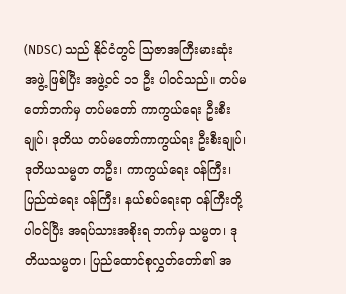(NDSC) သည် နိုင်ငံတွင် သြဇာအကြီးမားဆုံး အဖွဲ့ ဖြစ်ပြီး အဖွဲ့ဝင် ၁၁ ဦး ပါဝင်သည်။ တပ်မတော်ဘက်မှ တပ်မတော် ကာကွယ်ရေး ဦးစီးချုပ်၊ ဒုတိယ တပ်မတော်ကာကွယ်ရး ဦးစီးချုပ်၊ ဒုတိယသမ္မတ တဦး၊ ကာကွယ်ရေး ဝန်ကြီး၊ ပြည်ထဲရေး ဝန်ကြီး၊ နယ်စပ်ရေးရာ ဝန်ကြီးတို့ ပါဝင်ပြီး အရပ်သားအစိုးရ ဘက်မှ သမ္မတ၊ ဒုတိယသမ္မတ၊ ပြည်ထောင်စုလွှတ်တော်၏ အ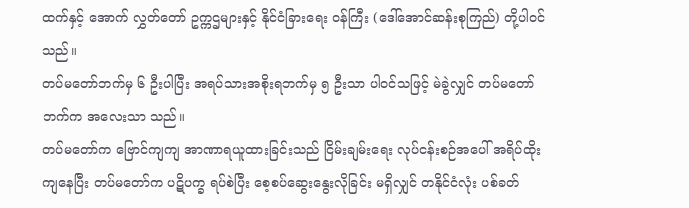ထက်နှင့် အောက် လွှတ်တော် ဥက္ကဌများနှင့် နိုင်ငံခြားရေး ဝန်ကြီး (ဒေါ်အောင်ဆန်းစုကြည်) တို့ပါဝင်သည်။
တပ်မတော်ဘက်မှ ၆ ဦးပါပြီး အရပ်သားအစိုးရဘက်မှ ၅ ဦးသာ ပါဝင်သဖြင့် မဲခွဲလျှင် တပ်မတော်ဘက်က အလေးသာ သည်။
တပ်မတော်က ဗြောင်ကျကျ အာဏာရယူထားခြင်းသည် ငြိမ်းချမ်းရေး လုပ်ငန်းစဉ်အပေါ် အရိပ်ထိုးကျနေပြီး တပ်မတော်က ပဋိပက္ခ ရပ်စဲပြီး စေ့စပ်ဆွေးနွေးလိုခြင်း မရှိလျှင် တနိုင်ငံလုံး ပစ်ခတ်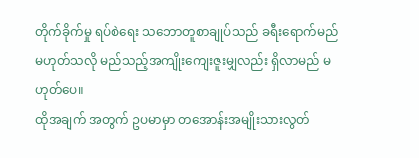တိုက်ခိုက်မှု ရပ်စဲရေး သဘောတူစာချုပ်သည် ခရီးရောက်မည် မဟုတ်သလို မည်သည့်အကျိုးကျေးဇူးမျှလည်း ရှိလာမည် မဟုတ်ပေ။
ထိုအချက် အတွက် ဥပမာမှာ တအောန်းအမျိုးသားလွတ်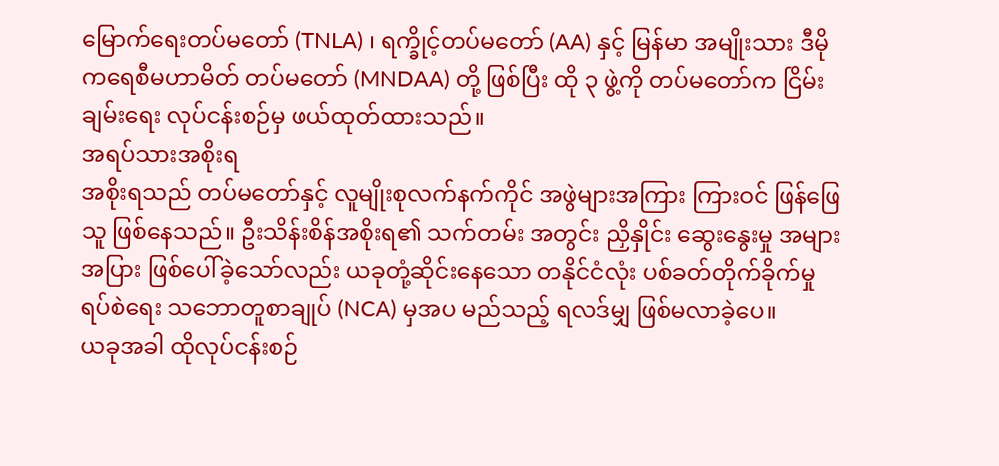မြောက်ရေးတပ်မတော် (TNLA) ၊ ရက္ခိုင့်တပ်မတော် (AA) နှင့် မြန်မာ အမျိုးသား ဒီမိုကရေစီမဟာမိတ် တပ်မတော် (MNDAA) တို့ ဖြစ်ပြီး ထို ၃ ဖွဲ့ကို တပ်မတော်က ငြိမ်းချမ်းရေး လုပ်ငန်းစဉ်မှ ဖယ်ထုတ်ထားသည်။
အရပ်သားအစိုးရ
အစိုးရသည် တပ်မတော်နှင့် လူမျိုးစုလက်နက်ကိုင် အဖွဲများအကြား ကြားဝင် ဖြန်ဖြေသူ ဖြစ်နေသည်။ ဦးသိန်းစိန်အစိုးရ၏ သက်တမ်း အတွင်း ညှိနှိုင်း ဆွေးနွေးမှု အများအပြား ဖြစ်ပေါ်ခဲ့သော်လည်း ယခုတုံ့ဆိုင်းနေသော တနိုင်ငံလုံး ပစ်ခတ်တိုက်ခိုက်မှု ရပ်စဲရေး သဘောတူစာချုပ် (NCA) မှအပ မည်သည့် ရလဒ်မျှ ဖြစ်မလာခဲ့ပေ။
ယခုအခါ ထိုလုပ်ငန်းစဉ်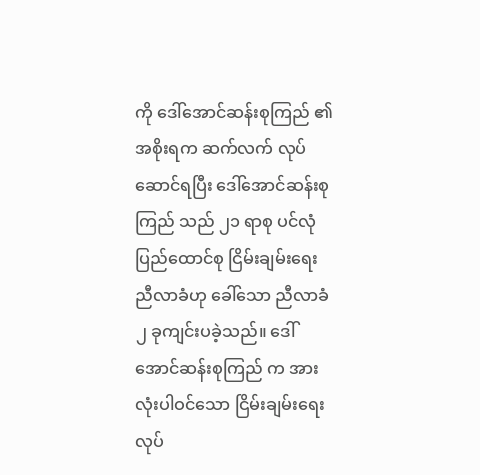ကို ဒေါ်အောင်ဆန်းစုကြည် ၏ အစိုးရက ဆက်လက် လုပ်ဆောင်ရပြီး ဒေါ်အောင်ဆန်းစုကြည် သည် ၂၁ ရာစု ပင်လုံပြည်ထောင်စု ငြိမ်းချမ်းရေး ညီလာခံဟု ခေါ်သော ညီလာခံ ၂ ခုကျင်းပခဲ့သည်။ ဒေါ်အောင်ဆန်းစုကြည် က အားလုံးပါဝင်သော ငြိမ်းချမ်းရေး လုပ်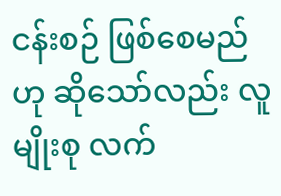ငန်းစဉ် ဖြစ်စေမည် ဟု ဆိုသော်လည်း လူမျိုးစု လက်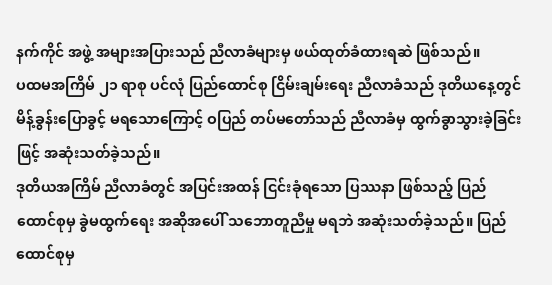နက်ကိုင် အဖွဲ့ အများအပြားသည် ညီလာခံများမှ ဖယ်ထုတ်ခံထားရဆဲ ဖြစ်သည်။
ပထမအကြိမ် ၂၁ ရာစု ပင်လုံ ပြည်ထောင်စု ငြိမ်းချမ်းရေး ညီလာခံသည် ဒုတိယနေ့တွင် မိန့်ခွန်းပြောခွင့် မရသောကြောင့် ဝပြည် တပ်မတော်သည် ညီလာခံမှ ထွက်ခွာသွားခဲ့ခြင်းဖြင့် အဆုံးသတ်ခဲ့သည်။
ဒုတိယအကြိမ် ညီလာခံတွင် အပြင်းအထန် ငြင်းခုံရသော ပြဿနာ ဖြစ်သည့် ပြည်ထောင်စုမှ ခွဲမထွက်ရေး အဆိုအပေါ် သဘောတူညီမှု မရဘဲ အဆုံးသတ်ခဲ့သည်။ ပြည်ထောင်စုမှ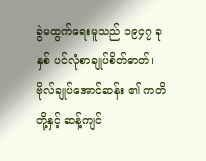ခွဲမထွက်ရေးမူသည် ၁၉၄၇ ခုနှစ် ပင်လုံစာချုပ်စိတ်ဓာတ်၊ ဗိုလ်ချုပ်အောင်ဆန်း ၏ ကတိတို့နှင့် ဆန့်ကျင်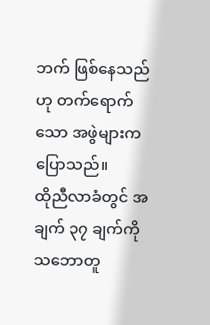ဘက် ဖြစ်နေသည်ဟု တက်ရောက်သော အဖွဲများက ပြောသည်။
ထိုညီလာခံတွင် အချက် ၃၇ ချက်ကို သဘောတူ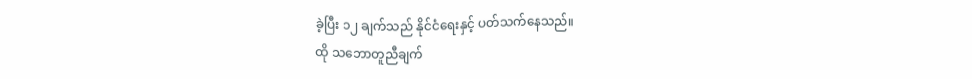ခဲ့ပြီး ၁၂ ချက်သည် နိုင်ငံရေးနှင့် ပတ်သက်နေသည်။
ထို သဘောတူညီချက်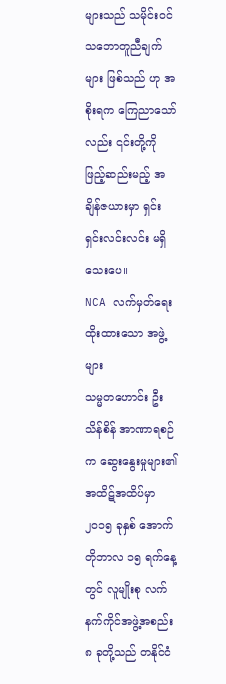များသည် သမိုင်းဝင် သဘောတူညီချက်များ ဖြစ်သည် ဟု အစိုးရက ကြေညာသော်လည်း ၎င်းတို့ကို ဖြည့်ဆည်းမည့် အချိန်ဇယားမှာ ရှင်းရှင်းလင်းလင်း မရှိသေးပေ။
NCA လက်မှတ်ရေးထိုးထားသော အဖွဲ့များ
သမ္မတဟောင်း ဦးသိန်စိန် အာဏာရစဉ်က ဆွေးနွေးမှုများ၏ အထိဋ်အထိပ်မှာ ၂၀၁၅ ခုနှစ် အောက်တိုဘာလ ၁၅ ရက်နေ့ တွင် လူမျိုးစု လက်နက်ကိုင်အဖွဲ့အစည်း ၈ ခုတို့သည် တနိုင်ငံ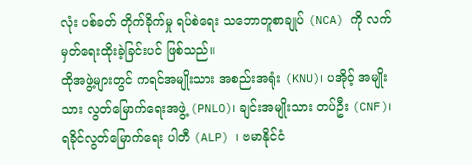လုံး ပစ်ခတ် တိုက်ခိုက်မှု ရပ်စဲရေး သဘောတူစာချုပ် (NCA) ကို လက်မှတ်ရေးထိုးခဲ့ခြင်းပင် ဖြစ်သည်။
ထိုအဖွဲ့များတွင် ကရင်အမျိုးသား အစည်းအရုံး (KNU)၊ ပအိုဝ့် အမျိုးသား လွတ်မြောက်ရေးအဖွဲ့ (PNLO)၊ ချင်းအမျိုးသား တပ်ဦး (CNF)၊ ရခိုင်လွတ်မြောက်ရေး ပါတီ (ALP) ၊ ဗမာနိုင်ငံ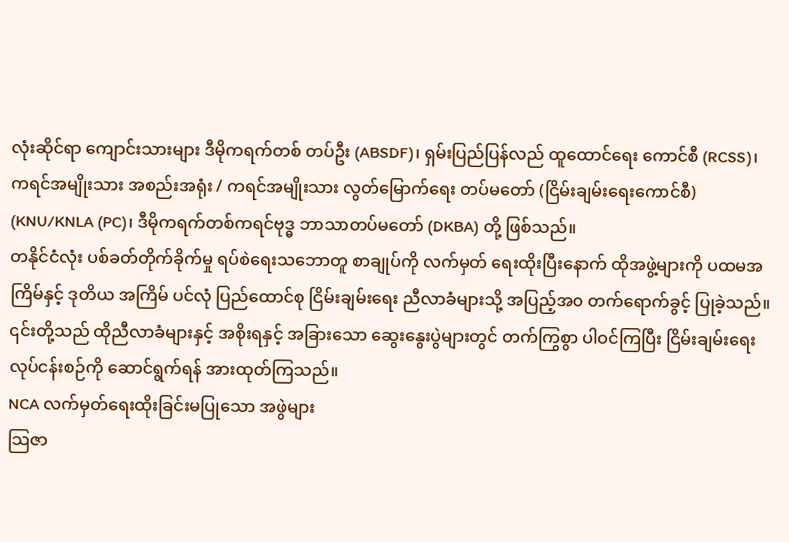လုံးဆိုင်ရာ ကျောင်းသားများ ဒီမိုကရက်တစ် တပ်ဦး (ABSDF)၊ ရှမ်းပြည်ပြန်လည် ထူထောင်ရေး ကောင်စီ (RCSS)၊ ကရင်အမျိုးသား အစည်းအရုံး / ကရင်အမျိုးသား လွတ်မြောက်ရေး တပ်မတော် (ငြိမ်းချမ်းရေးကောင်စီ) (KNU/KNLA (PC)၊ ဒီမိုကရက်တစ်ကရင်ဗုဒ္ဓ ဘာသာတပ်မတော် (DKBA) တို့ ဖြစ်သည်။
တနိုင်ငံလုံး ပစ်ခတ်တိုက်ခိုက်မှု ရပ်စဲရေးသဘောတူ စာချုပ်ကို လက်မှတ် ရေးထိုးပြီးနောက် ထိုအဖွဲ့များကို ပထမအကြိမ်နှင့် ဒုတိယ အကြိမ် ပင်လုံ ပြည်ထောင်စု ငြိမ်းချမ်းရေး ညီလာခံများသို့ အပြည့်အ၀ တက်ရောက်ခွင့် ပြုခဲ့သည်။ ၎င်းတို့သည် ထိုညီလာခံများနှင့် အစိုးရနှင့် အခြားသော ဆွေးနွေးပွဲများတွင် တက်ကြွစွာ ပါဝင်ကြပြီး ငြိမ်းချမ်းရေး လုပ်ငန်းစဉ်ကို ဆောင်ရွက်ရန် အားထုတ်ကြသည်။
NCA လက်မှတ်ရေးထိုးခြင်းမပြုသော အဖွဲများ
သြဇာ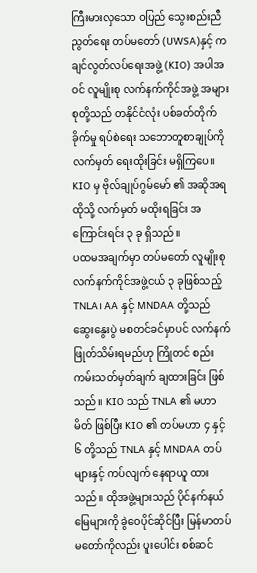ကြီးမားလှသော ဝပြည် သွေးစည်းညီညွတ်ရေး တပ်မတော် (UWSA)နှင့် ကချင်လွတ်လပ်ရေးအဖွဲ့ (KIO) အပါအဝင် လူမျိုးစု လက်နက်ကိုင်အဖွဲ့ အများစုတို့သည် တနိုင်ငံလုံး ပစ်ခတ်တိုက်ခိုက်မှု ရပ်စဲရေး သဘောတူစာချုပ်ကို လက်မှတ် ရေးထိုးခြင်း မရှိကြပေ။ KIO မှ ဗိုလ်ချုပ်ဂွမ်မော် ၏ အဆိုအရ ထိုသို့ လက်မှတ် မထိုးရခြင်း အကြောင်းရင်း ၃ ခု ရှိသည်။
ပထမအချက်မှာ တပ်မတော် လူမျိုးစု လက်နက်ကိုင်အဖွဲ့ငယ် ၃ ခုဖြစ်သည့် TNLA၊ AA နှင့် MNDAA တို့သည် ဆွေးနွေးပွဲ မစတင်ခင်မှာပင် လက်နက် ဖြုတ်သိမ်းရမည်ဟု ကြိုတင် စည်းကမ်းသတ်မှတ်ချက် ချထားခြင်း ဖြစ်သည်။ KIO သည် TNLA ၏ မဟာမိတ် ဖြစ်ပြီး KIO ၏ တပ်မဟာ ၄ နှင့် ၆ တို့သည် TNLA နှင့် MNDAA တပ်များနှင့် ကပ်လျက် နေရာယူ ထားသည်။ ထိုအဖွဲ့များသည် ပိုင်နက်နယ်မြေများကို ခွဲဝေပိုင်ဆိုင်ပြီး မြန်မာတပ်မတော်ကိုလည်း ပူးပေါင်း စစ်ဆင်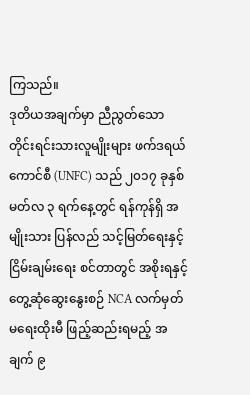ကြသည်။
ဒုတိယအချက်မှာ ညီညွတ်သော တိုင်းရင်းသားလူမျိုးများ ဖက်ဒရယ်ကောင်စီ (UNFC) သည် ၂၀၁၇ ခုနှစ် မတ်လ ၃ ရက်နေ့တွင် ရန်ကုန်ရှိ အမျိုးသား ပြန်လည် သင့်မြတ်ရေးနှင့် ငြိမ်းချမ်းရေး စင်တာတွင် အစိုးရနှင့် တွေ့ဆုံဆွေးနွေးစဉ် NCA လက်မှတ် မရေးထိုးမီ ဖြည့်ဆည်းရမည့် အချက် ၉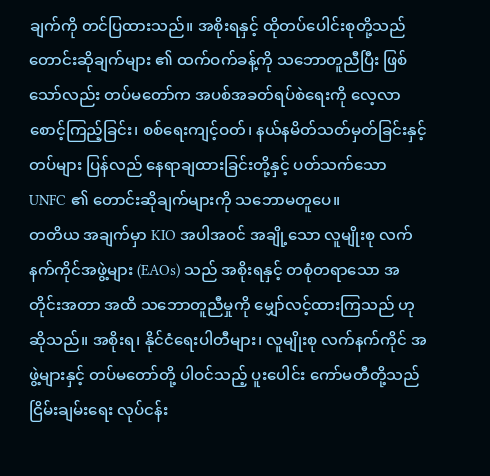ချက်ကို တင်ပြထားသည်။ အစိုးရနှင့် ထိုတပ်ပေါင်းစုတို့သည် တောင်းဆိုချက်များ ၏ ထက်ဝက်ခန့်ကို သဘောတူညီပြီး ဖြစ်သော်လည်း တပ်မတော်က အပစ်အခတ်ရပ်စဲရေးကို လေ့လာ စောင့်ကြည့်ခြင်း၊ စစ်ရေးကျင့်ဝတ်၊ နယ်နမိတ်သတ်မှတ်ခြင်းနှင့် တပ်များ ပြန်လည် နေရာချထားခြင်းတို့နှင့် ပတ်သက်သော UNFC ၏ တောင်းဆိုချက်များကို သဘောမတူပေ။
တတိယ အချက်မှာ KIO အပါအဝင် အချို့သော လူမျိုးစု လက်နက်ကိုင်အဖွဲ့များ (EAOs) သည် အစိုးရနှင့် တစုံတရာသော အတိုင်းအတာ အထိ သဘောတူညီမှုကို မျှော်လင့်ထားကြသည် ဟု ဆိုသည်။ အစိုးရ၊ နိုင်ငံရေးပါတီများ၊ လူမျိုးစု လက်နက်ကိုင် အဖွဲ့များနှင့် တပ်မတော်တို့ ပါဝင်သည့် ပူးပေါင်း ကော်မတီတို့သည် ငြိမ်းချမ်းရေး လုပ်ငန်း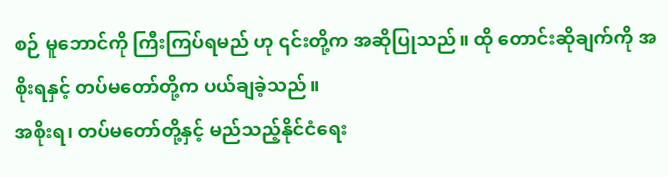စဉ် မူဘောင်ကို ကြီးကြပ်ရမည် ဟု ၎င်းတို့က အဆိုပြုသည်။ ထို တောင်းဆိုချက်ကို အစိုးရနှင့် တပ်မတော်တို့က ပယ်ချခဲ့သည်။
အစိုးရ၊ တပ်မတော်တို့နှင့် မည်သည့်နိုင်ငံရေး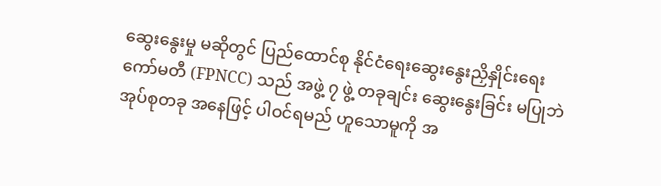ဆွေးနွေးမှု မဆိုတွင် ပြည်ထောင်စု နိုင်ငံရေးဆွေးနွေးညှိနှိုင်းရေး ကော်မတီ (FPNCC) သည် အဖွဲ့ ၇ ဖွဲ့ တခုချင်း ဆွေးနွေးခြင်း မပြုဘဲ အုပ်စုတခု အနေဖြင့် ပါဝင်ရမည် ဟူသောမူကို အ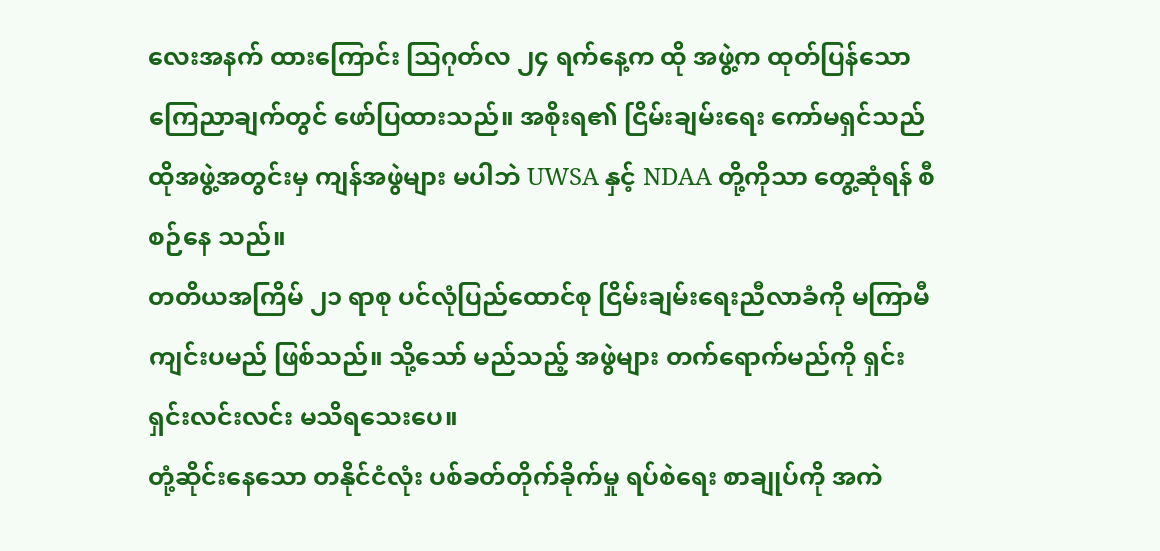လေးအနက် ထားကြောင်း သြဂုတ်လ ၂၄ ရက်နေ့က ထို အဖွဲ့က ထုတ်ပြန်သော ကြေညာချက်တွင် ဖော်ပြထားသည်။ အစိုးရ၏ ငြိမ်းချမ်းရေး ကော်မရှင်သည် ထိုအဖွဲ့အတွင်းမှ ကျန်အဖွဲများ မပါဘဲ UWSA နှင့် NDAA တို့ကိုသာ တွေ့ဆုံရန် စီစဉ်နေ သည်။
တတိယအကြိမ် ၂၁ ရာစု ပင်လုံပြည်ထောင်စု ငြိမ်းချမ်းရေးညီလာခံကို မကြာမီကျင်းပမည် ဖြစ်သည်။ သို့သော် မည်သည့် အဖွဲများ တက်ရောက်မည်ကို ရှင်းရှင်းလင်းလင်း မသိရသေးပေ။
တုံ့ဆိုင်းနေသော တနိုင်ငံလုံး ပစ်ခတ်တိုက်ခိုက်မှု ရပ်စဲရေး စာချုပ်ကို အကဲ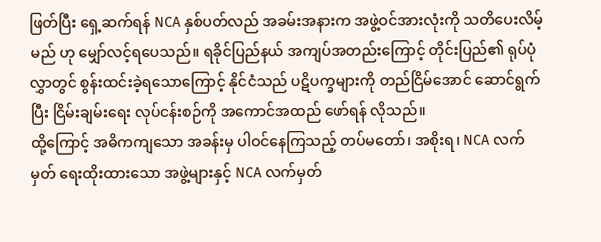ဖြတ်ပြီး ရှေ့ဆက်ရန် NCA နှစ်ပတ်လည် အခမ်းအနားက အဖွဲ့ဝင်အားလုံးကို သတိပေးလိမ့်မည် ဟု မျှော်လင့်ရပေသည်။ ရခိုင်ပြည်နယ် အကျပ်အတည်းကြောင့် တိုင်းပြည်၏ ရုပ်ပုံလွှာတွင် စွန်းထင်းခဲ့ရသောကြောင့် နိုင်ငံသည် ပဋိပက္ခများကို တည်ငြိမ်အောင် ဆောင်ရွက်ပြီး ငြိမ်းချမ်းရေး လုပ်ငန်းစဉ်ကို အကောင်အထည် ဖော်ရန် လိုသည်။
ထို့ကြောင့် အဓိကကျသော အခန်းမှ ပါဝင်နေကြသည့် တပ်မတော်၊ အစိုးရ၊ NCA လက်မှတ် ရေးထိုးထားသော အဖွဲ့များနှင့် NCA လက်မှတ်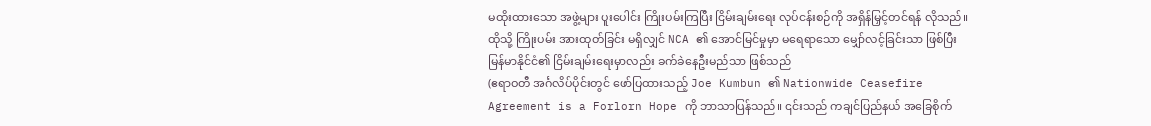မထိုးထားသော အဖွဲ့များ ပူးပေါင်း ကြိုးပမ်းကြပြီး ငြိမ်းချမ်းရေး လုပ်ငန်းစဉ်ကို အရှိန်မြှင့်တင်ရန် လိုသည်။ ထိုသို့ ကြိုးပမ်း အားထုတ်ခြင်း မရှိလျှင် NCA ၏ အောင်မြင်မှုမှာ မရေရာသော မျှော်လင့်ခြင်းသာ ဖြစ်ပြီး မြန်မာနိုင်ငံ၏ ငြိမ်းချမ်းရေးမှာလည်း ခက်ခဲနေဦးမည်သာ ဖြစ်သည်
(ဧရာဝတီ အင်္ဂလိပ်ပိုင်းတွင် ဖော်ပြထားသည့် Joe Kumbun ၏ Nationwide Ceasefire Agreement is a Forlorn Hope ကို ဘာသာပြန်သည်။ ၎င်းသည် ကချင်ပြည်နယ် အခြေစိုက်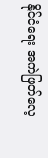နိုင်ငံရေး အကဲဖြတ်လေ့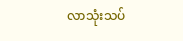လာသုံးသပ်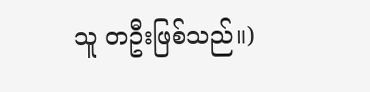သူ တဦးဖြစ်သည်။)